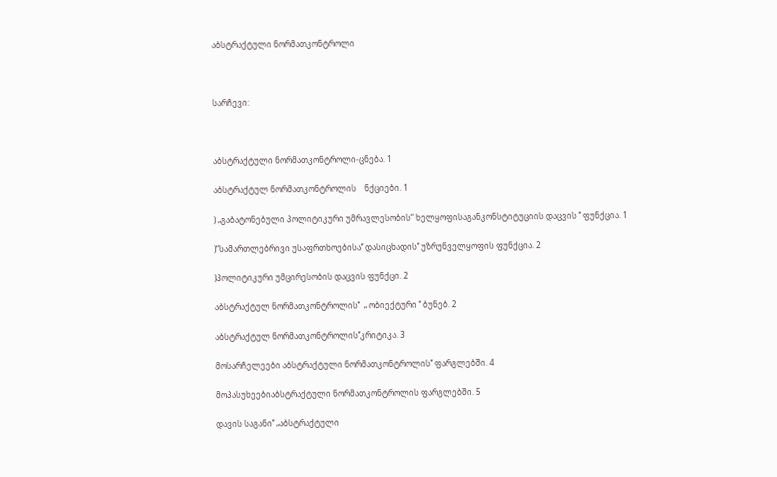აბსტრაქტული ნორმათკონტროლი



სარჩევი:



აბსტრაქტული ნორმათკონტროლი-ცნება. 1

აბსტრაქტულ ნორმათკონტროლის    ნქციები. 1

) „გაბატონებული პოლიტიკური უმრავლესობის“ ხელყოფისაგანკონსტიტუციის დაცვის ’’ ფუნქცია. 1

)“სამართლებრივი უსაფრთხოებისა’’ დასიცხადის’’ უზრუნველყოფის ფუნქცია. 2

)პოლიტიკური უმცირესობის დაცვის ფუნქცი. 2

აბსტრაქტულ ნორმათკონტროლის’’  „ ობიექტური ‘’ ბუნებ. 2

აბსტრაქტულ ნორმათკონტროლის’’კრიტიკა. 3

მოსარჩელეები აბსტრაქტული ნორმათკონტროლის’’ ფარგლებში. 4

მოპასუხეებიაბსტრაქტული ნორმათკონტროლის ფარგლებში. 5

დავის საგანი’’ „აბსტრაქტული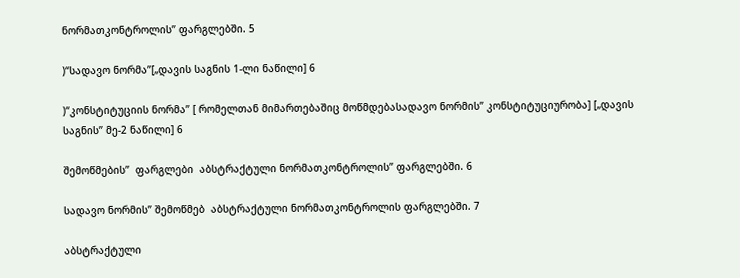ნორმათკონტროლის’’ ფარგლებში. 5

)“სადავო ნორმა’’[„დავის საგნის 1-ლი ნაწილი] 6

)“კონსტიტუციის ნორმა’’ [ რომელთან მიმართებაშიც მოწმდებასადავო ნორმის’’ კონსტიტუციურობა] [„დავის საგნის’’ მე-2 ნაწილი] 6

შემოწმების’’  ფარგლები  აბსტრაქტული ნორმათკონტროლის’’ ფარგლებში. 6

სადავო ნორმის’’ შემოწმებ  აბსტრაქტული ნორმათკონტროლის ფარგლებში. 7

აბსტრაქტული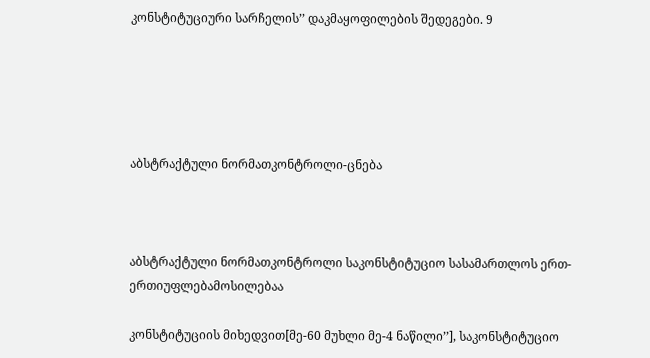კონსტიტუციური სარჩელის’’ დაკმაყოფილების შედეგები. 9





აბსტრაქტული ნორმათკონტროლი-ცნება



აბსტრაქტული ნორმათკონტროლი საკონსტიტუციო სასამართლოს ერთ-ერთიუფლებამოსილებაა

კონსტიტუციის მიხედვით[მე-60 მუხლი მე-4 ნაწილი’’], საკონსტიტუციო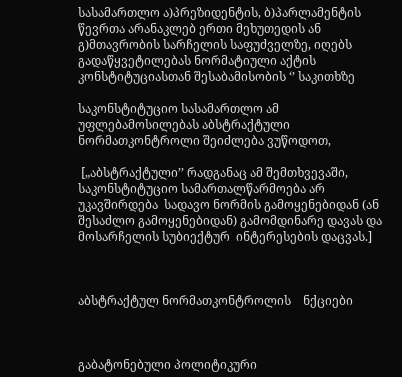სასამართლო ა)პრეზიდენტის, ბ)პარლამენტის წევრთა არანაკლებ ერთი მეხუთედის ან გ)მთავრობის სარჩელის საფუძველზე, იღებს გადაწყვეტილებას ნორმატიული აქტის კონსტიტუციასთან შესაბამისობის ‘’ საკითხზე

საკონსტიტუციო სასამართლო ამ უფლებამოსილებას აბსტრაქტული ნორმათკონტროლი შეიძლება ვუწოდოთ,

 [„აბსტრაქტული’’ რადგანაც ამ შემთხვევაში, საკონსტიტუციო სამართალწარმოება არ უკავშირდება  სადავო ნორმის გამოყენებიდან (ან შესაძლო გამოყენებიდან) გამომდინარე დავას და მოსარჩელის სუბიექტურ  ინტერესების დაცვას.]



აბსტრაქტულ ნორმათკონტროლის    ნქციები



გაბატონებული პოლიტიკური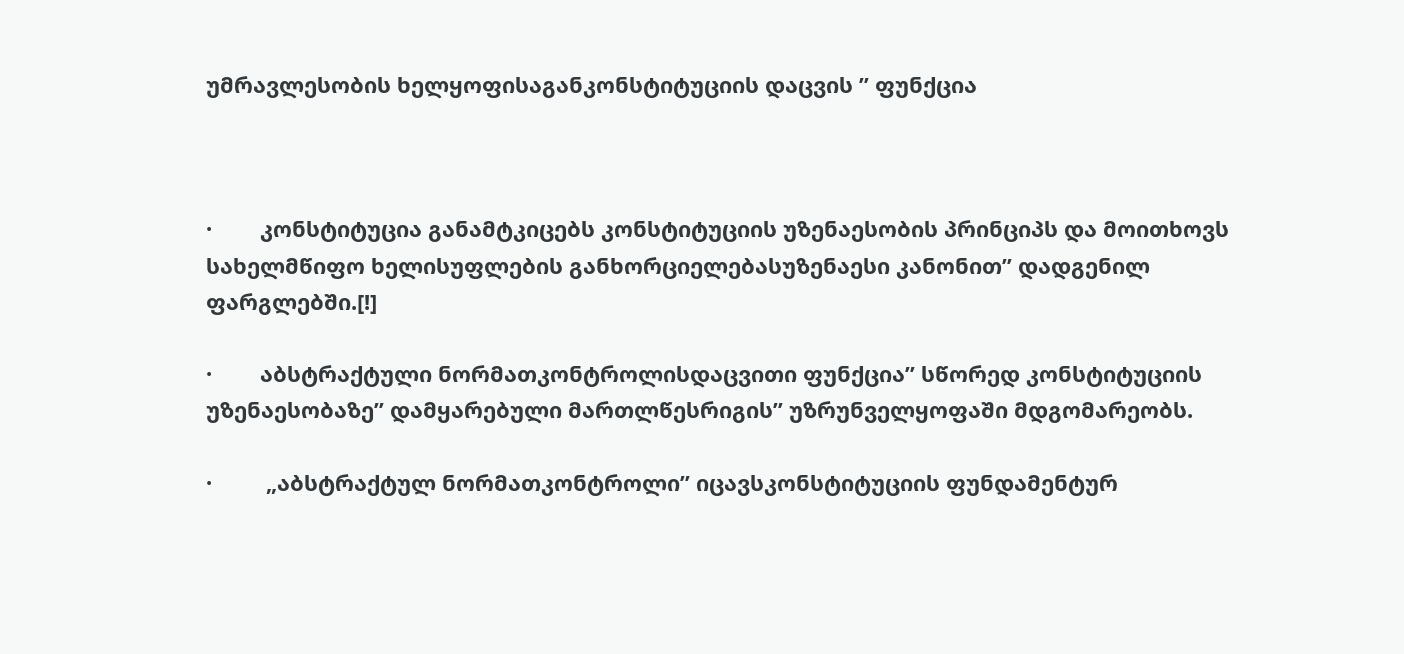უმრავლესობის ხელყოფისაგანკონსტიტუციის დაცვის ’’ ფუნქცია



·        კონსტიტუცია განამტკიცებს კონსტიტუციის უზენაესობის პრინციპს და მოითხოვს სახელმწიფო ხელისუფლების განხორციელებასუზენაესი კანონით’’ დადგენილ ფარგლებში.[!]

·        აბსტრაქტული ნორმათკონტროლისდაცვითი ფუნქცია’’ სწორედ კონსტიტუციის უზენაესობაზე’’ დამყარებული მართლწესრიგის’’ უზრუნველყოფაში მდგომარეობს.

·         „აბსტრაქტულ ნორმათკონტროლი’’ იცავსკონსტიტუციის ფუნდამენტურ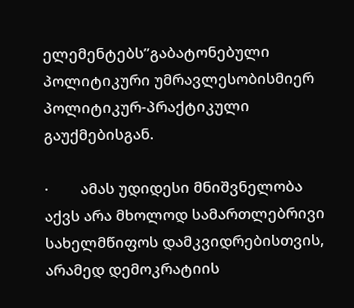ელემენტებს’’გაბატონებული პოლიტიკური უმრავლესობისმიერ პოლიტიკურ-პრაქტიკული გაუქმებისგან.

·        ამას უდიდესი მნიშვნელობა აქვს არა მხოლოდ სამართლებრივი სახელმწიფოს დამკვიდრებისთვის, არამედ დემოკრატიის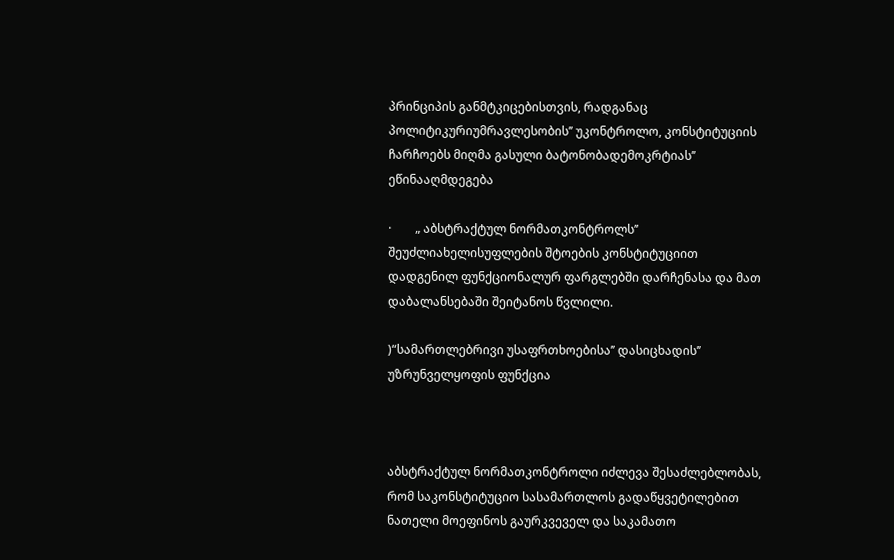პრინციპის განმტკიცებისთვის, რადგანაც პოლიტიკურიუმრავლესობის’’ უკონტროლო, კონსტიტუციის ჩარჩოებს მიღმა გასული ბატონობადემოკრტიას’’ ეწინააღმდეგება

·        „ აბსტრაქტულ ნორმათკონტროლს’’ შეუძლიახელისუფლების შტოების კონსტიტუციით დადგენილ ფუნქციონალურ ფარგლებში დარჩენასა და მათ დაბალანსებაში შეიტანოს წვლილი.

)“სამართლებრივი უსაფრთხოებისა’’ დასიცხადის’’ უზრუნველყოფის ფუნქცია



აბსტრაქტულ ნორმათკონტროლი იძლევა შესაძლებლობას, რომ საკონსტიტუციო სასამართლოს გადაწყვეტილებით ნათელი მოეფინოს გაურკვეველ და საკამათო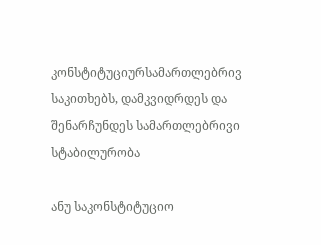კონსტიტუციურსამართლებრივ საკითხებს, დამკვიდრდეს და შენარჩუნდეს სამართლებრივი სტაბილურობა

ანუ საკონსტიტუციო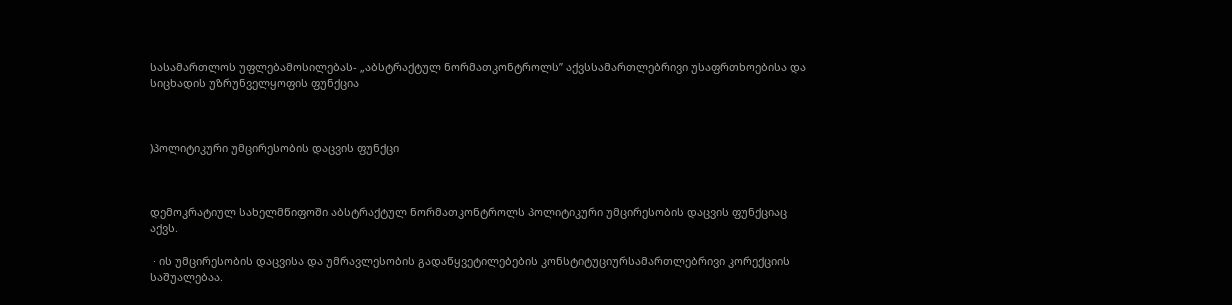სასამართლოს უფლებამოსილებას- „აბსტრაქტულ ნორმათკონტროლს’’ აქვსსამართლებრივი უსაფრთხოებისა და სიცხადის უზრუნველყოფის ფუნქცია



)პოლიტიკური უმცირესობის დაცვის ფუნქცი



დემოკრატიულ სახელმწიფოში აბსტრაქტულ ნორმათკონტროლს პოლიტიკური უმცირესობის დაცვის ფუნქციაც აქვს.

 · ის უმცირესობის დაცვისა და უმრავლესობის გადაწყვეტილებების კონსტიტუციურსამართლებრივი კორექციის საშუალებაა.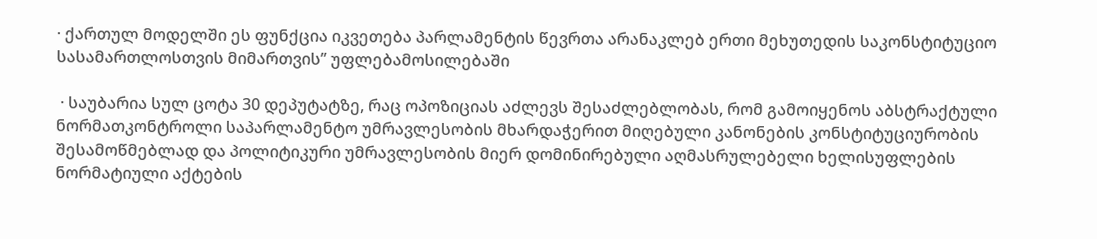· ქართულ მოდელში ეს ფუნქცია იკვეთება პარლამენტის წევრთა არანაკლებ ერთი მეხუთედის საკონსტიტუციო სასამართლოსთვის მიმართვის’’ უფლებამოსილებაში

 · საუბარია სულ ცოტა 30 დეპუტატზე, რაც ოპოზიციას აძლევს შესაძლებლობას, რომ გამოიყენოს აბსტრაქტული ნორმათკონტროლი საპარლამენტო უმრავლესობის მხარდაჭერით მიღებული კანონების კონსტიტუციურობის შესამოწმებლად და პოლიტიკური უმრავლესობის მიერ დომინირებული აღმასრულებელი ხელისუფლების ნორმატიული აქტების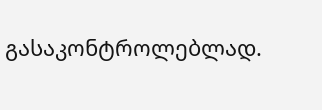გასაკონტროლებლად.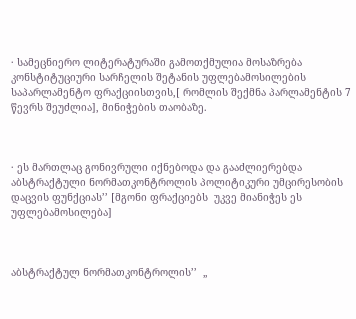· სამეცნიერო ლიტერატურაში გამოთქმულია მოსაზრება კონსტიტუციური სარჩელის შეტანის უფლებამოსილების საპარლამენტო ფრაქციისთვის,[ რომლის შექმნა პარლამენტის 7 წევრს შეუძლია], მინიჭების თაობაზე.



· ეს მართლაც გონივრული იქნებოდა და გააძლიერებდა აბსტრაქტული ნორმათკონტროლის პოლიტიკური უმცირესობის დაცვის ფუნქციას’’ [მგონი ფრაქციებს  უკვე მიანიჭეს ეს უფლებამოსილება]



აბსტრაქტულ ნორმათკონტროლის’’  „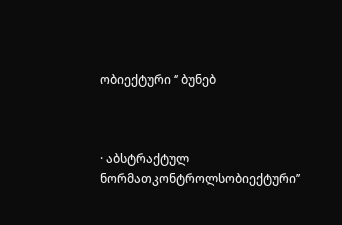ობიექტური ‘’ ბუნებ



· აბსტრაქტულ ნორმათკონტროლსობიექტური’’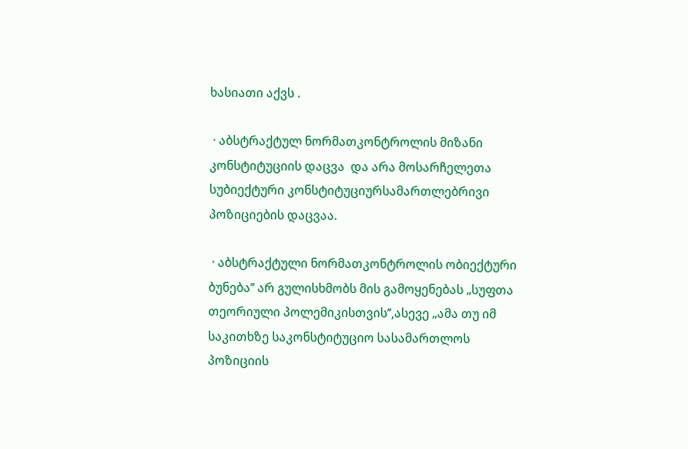ხასიათი აქვს .

 · აბსტრაქტულ ნორმათკონტროლის მიზანი კონსტიტუციის დაცვა  და არა მოსარჩელეთა სუბიექტური კონსტიტუციურსამართლებრივი პოზიციების დაცვაა.

 · აბსტრაქტული ნორმათკონტროლის ობიექტური ბუნება’’ არ გულისხმობს მის გამოყენებას „სუფთა თეორიული პოლემიკისთვის’’,ასევე „ამა თუ იმ საკითხზე საკონსტიტუციო სასამართლოს პოზიციის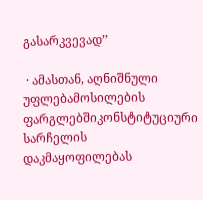გასარკვევად’’

 · ამასთან, აღნიშნული უფლებამოსილების ფარგლებშიკონსტიტუციური სარჩელის დაკმაყოფილებას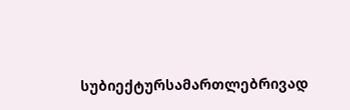სუბიექტურსამართლებრივად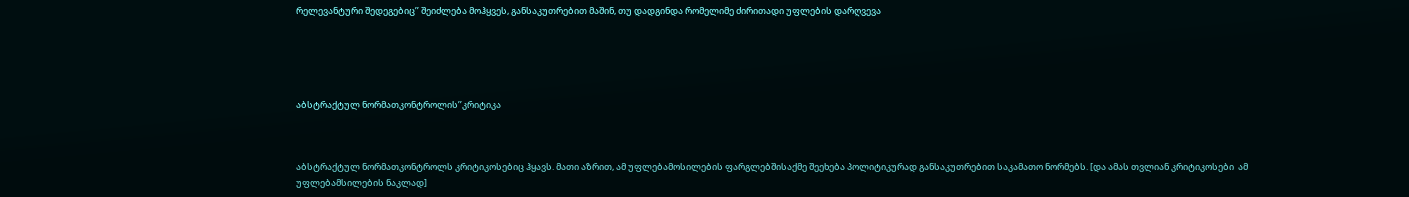რელევანტური შედეგებიც’’ შეიძლება მოჰყვეს, განსაკუთრებით მაშინ, თუ დადგინდა რომელიმე ძირითადი უფლების დარღვევა





აბსტრაქტულ ნორმათკონტროლის’’კრიტიკა



აბსტრაქტულ ნორმათკონტროლს კრიტიკოსებიც ჰყავს. მათი აზრით, ამ უფლებამოსილების ფარგლებშისაქმე შეეხება პოლიტიკურად განსაკუთრებით საკამათო ნორმებს. [და ამას თვლიან კრიტიკოსები  ამ უფლებამსილების ნაკლად]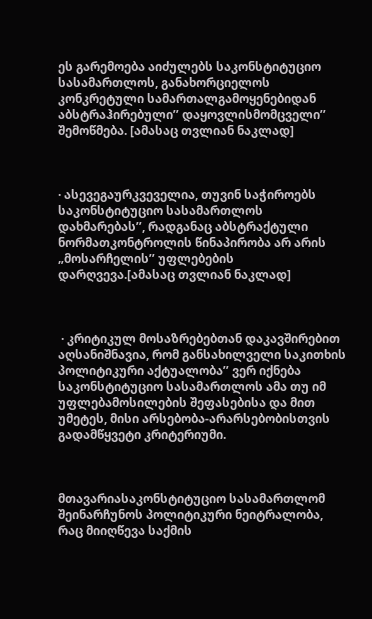ეს გარემოება აიძულებს საკონსტიტუციო სასამართლოს, განახორციელოს კონკრეტული სამართალგამოყენებიდან აბსტრაჰირებული’’ დაყოვლისმომცველი’’ შემოწმება. [ამასაც თვლიან ნაკლად]



· ასევეგაურკვეველია, თუვინ საჭიროებს საკონსტიტუციო სასამართლოს დახმარებას’’, რადგანაც აბსტრაქტული ნორმათკონტროლის წინაპირობა არ არის „მოსარჩელის’’ უფლებების დარღვევა.[ამასაც თვლიან ნაკლად]



 · კრიტიკულ მოსაზრებებთან დაკავშირებით აღსანიშნავია, რომ განსახილველი საკითხის პოლიტიკური აქტუალობა’’ ვერ იქნება საკონსტიტუციო სასამართლოს ამა თუ იმ უფლებამოსილების შეფასებისა და მით უმეტეს, მისი არსებობა-არარსებობისთვის გადამწყვეტი კრიტერიუმი.



მთავარიასაკონსტიტუციო სასამართლომ შეინარჩუნოს პოლიტიკური ნეიტრალობა, რაც მიიღწევა საქმის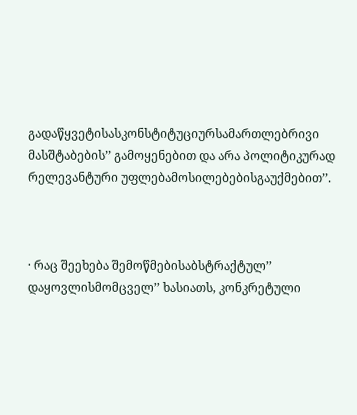გადაწყვეტისასკონსტიტუციურსამართლებრივი მასშტაბების’’ გამოყენებით და არა პოლიტიკურად რელევანტური უფლებამოსილებებისგაუქმებით’’.



· რაც შეეხება შემოწმებისაბსტრაქტულ’’ დაყოვლისმომცველ’’ ხასიათს, კონკრეტული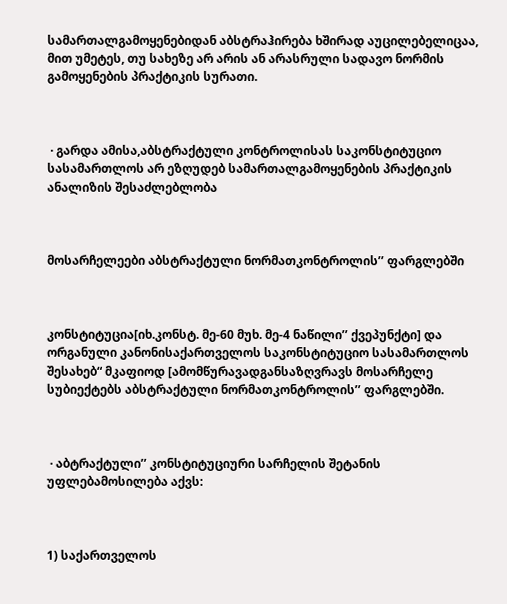სამართალგამოყენებიდან აბსტრაჰირება ხშირად აუცილებელიცაა, მით უმეტეს, თუ სახეზე არ არის ან არასრული სადავო ნორმის გამოყენების პრაქტიკის სურათი.



 · გარდა ამისა,აბსტრაქტული კონტროლისას საკონსტიტუციო სასამართლოს არ ეზღუდებ სამართალგამოყენების პრაქტიკის ანალიზის შესაძლებლობა



მოსარჩელეები აბსტრაქტული ნორმათკონტროლის’’ ფარგლებში



კონსტიტუცია[იხ.კონსტ. მე-60 მუხ. მე-4 ნაწილი’’ ქვეპუნქტი] და ორგანული კანონისაქართველოს საკონსტიტუციო სასამართლოს შესახებ“ მკაფიოდ [ამომწურავადგანსაზღვრავს მოსარჩელე სუბიექტებს აბსტრაქტული ნორმათკონტროლის’’ ფარგლებში.



 · აბტრაქტული’’ კონსტიტუციური სარჩელის შეტანის უფლებამოსილება აქვს:



1) საქართველოს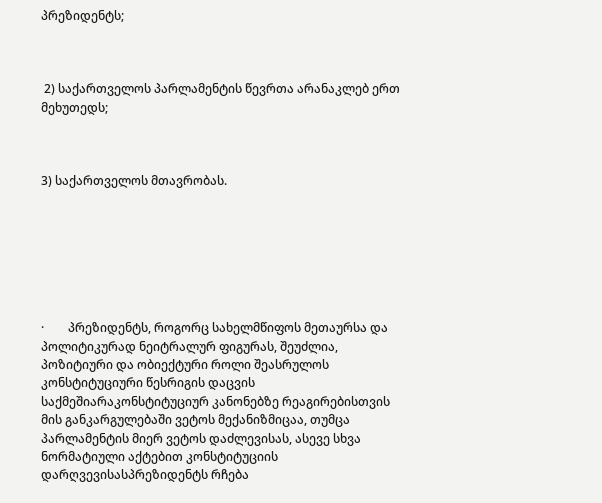პრეზიდენტს;



 2) საქართველოს პარლამენტის წევრთა არანაკლებ ერთ მეხუთედს;



3) საქართველოს მთავრობას.







·        პრეზიდენტს, როგორც სახელმწიფოს მეთაურსა და პოლიტიკურად ნეიტრალურ ფიგურას, შეუძლია, პოზიტიური და ობიექტური როლი შეასრულოს კონსტიტუციური წესრიგის დაცვის საქმეშიარაკონსტიტუციურ კანონებზე რეაგირებისთვის მის განკარგულებაში ვეტოს მექანიზმიცაა, თუმცა პარლამენტის მიერ ვეტოს დაძლევისას, ასევე სხვა ნორმატიული აქტებით კონსტიტუციის დარღვევისასპრეზიდენტს რჩება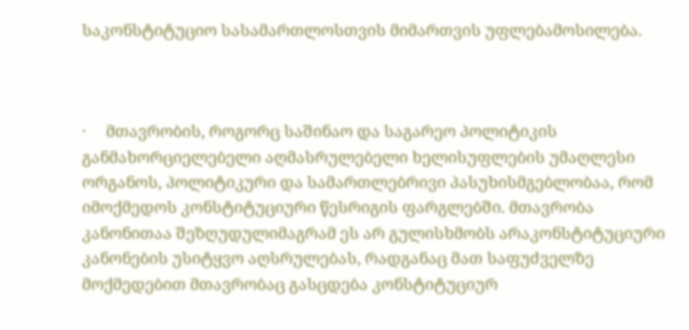საკონსტიტუციო სასამართლოსთვის მიმართვის უფლებამოსილება.



·     მთავრობის, როგორც საშინაო და საგარეო პოლიტიკის განმახორციელებელი აღმასრულებელი ხელისუფლების უმაღლესი ორგანოს, პოლიტიკური და სამართლებრივი პასუხისმგებლობაა, რომ იმოქმედოს კონსტიტუციური წესრიგის ფარგლებში. მთავრობა კანონითაა შეზღუდულიმაგრამ ეს არ გულისხმობს არაკონსტიტუციური კანონების უსიტყვო აღსრულებას, რადგანაც მათ საფუძველზე მოქმედებით მთავრობაც გასცდება კონსტიტუციურ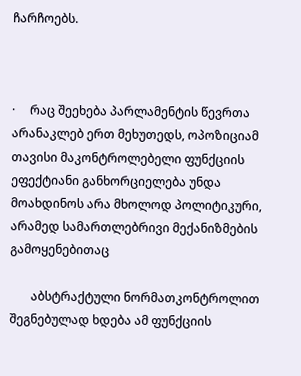ჩარჩოებს.



·     რაც შეეხება პარლამენტის წევრთა არანაკლებ ერთ მეხუთედს, ოპოზიციამ თავისი მაკონტროლებელი ფუნქციის ეფექტიანი განხორციელება უნდა მოახდინოს არა მხოლოდ პოლიტიკური, არამედ სამართლებრივი მექანიზმების გამოყენებითაც

       აბსტრაქტული ნორმათკონტროლით შეგნებულად ხდება ამ ფუნქციის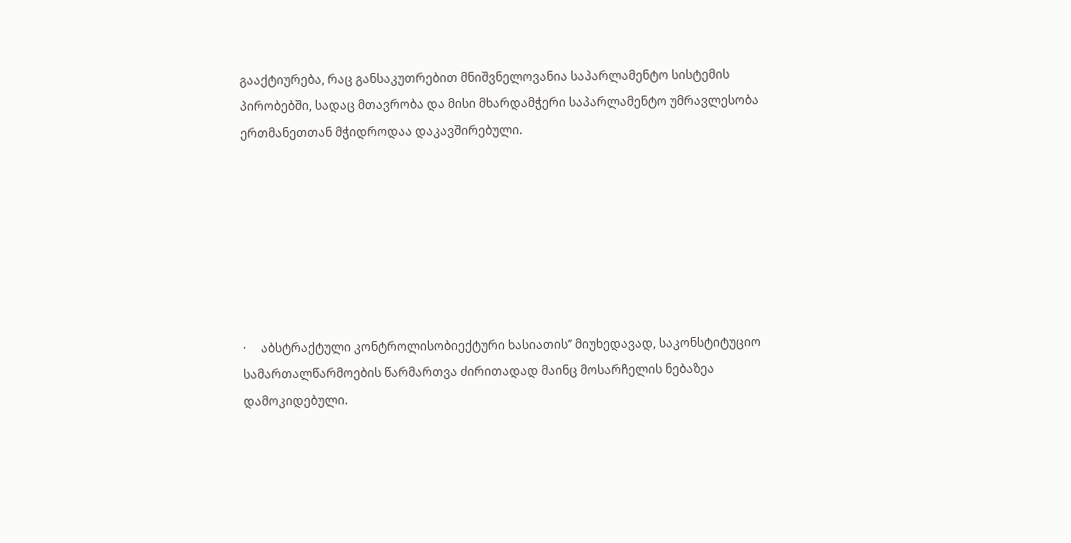გააქტიურება, რაც განსაკუთრებით მნიშვნელოვანია საპარლამენტო სისტემის პირობებში, სადაც მთავრობა და მისი მხარდამჭერი საპარლამენტო უმრავლესობა ერთმანეთთან მჭიდროდაა დაკავშირებული.







·     აბსტრაქტული კონტროლისობიექტური ხასიათის’’ მიუხედავად, საკონსტიტუციო სამართალწარმოების წარმართვა ძირითადად მაინც მოსარჩელის ნებაზეა დამოკიდებული.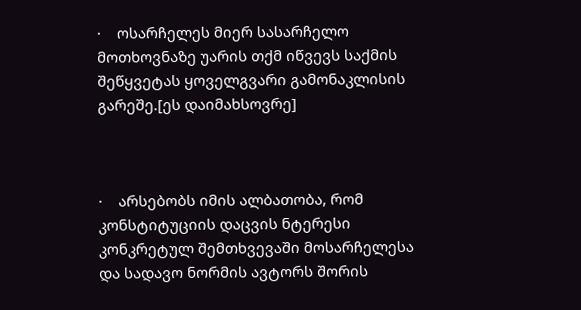·    ოსარჩელეს მიერ სასარჩელო მოთხოვნაზე უარის თქმ იწვევს საქმის შეწყვეტას ყოველგვარი გამონაკლისის გარეშე.[ეს დაიმახსოვრე]



·    არსებობს იმის ალბათობა, რომ კონსტიტუციის დაცვის ნტერესი კონკრეტულ შემთხვევაში მოსარჩელესა და სადავო ნორმის ავტორს შორის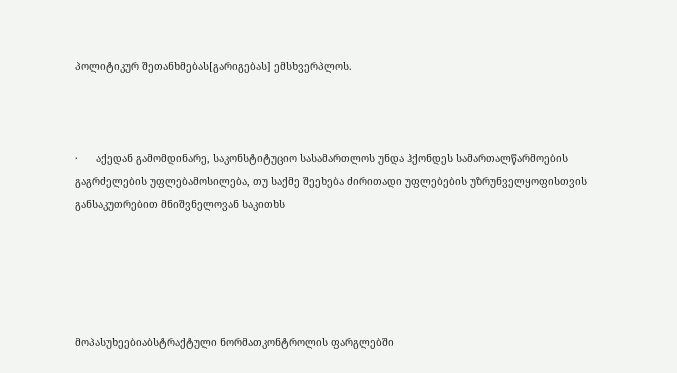პოლიტიკურ შეთანხმებას[გარიგებას] ემსხვერპლოს.



·      აქედან გამომდინარე, საკონსტიტუციო სასამართლოს უნდა ჰქონდეს სამართალწარმოების გაგრძელების უფლებამოსილება, თუ საქმე შეეხება ძირითადი უფლებების უზრუნველყოფისთვის განსაკუთრებით მნიშვნელოვან საკითხს





მოპასუხეებიაბსტრაქტული ნორმათკონტროლის ფარგლებში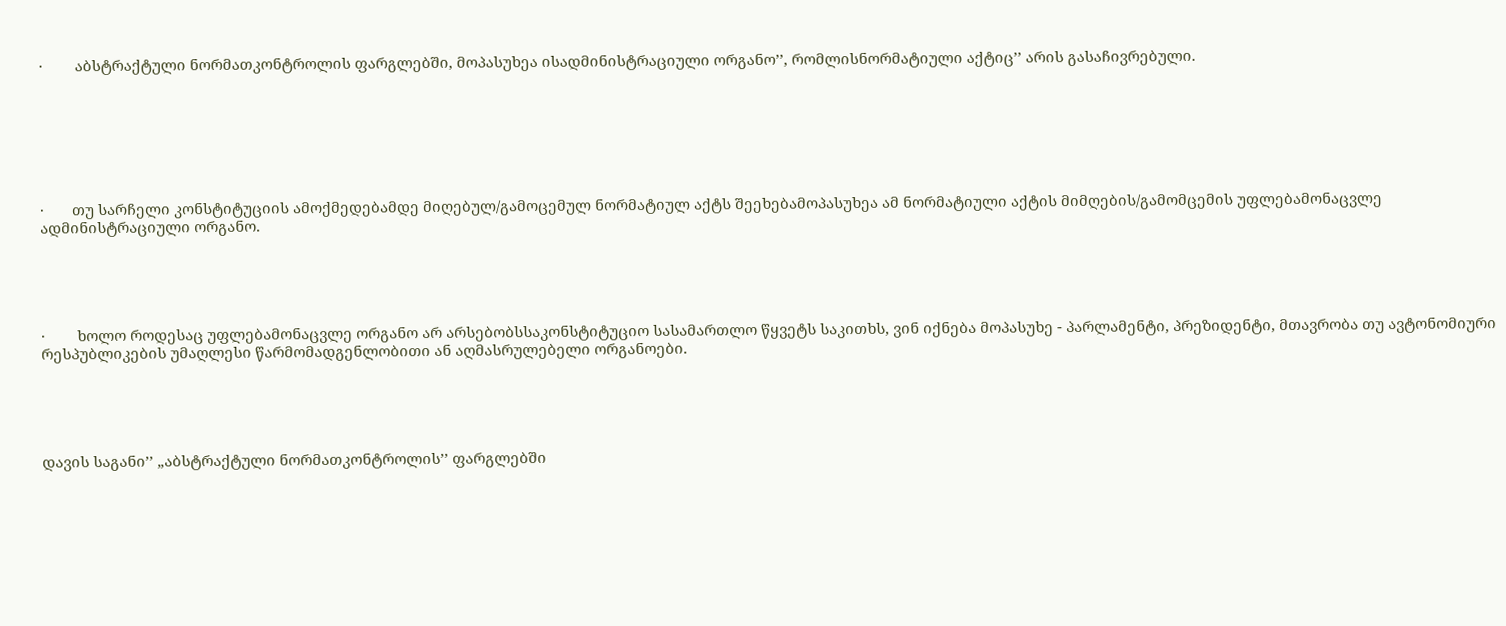·        აბსტრაქტული ნორმათკონტროლის ფარგლებში, მოპასუხეა ისადმინისტრაციული ორგანო’’, რომლისნორმატიული აქტიც’’ არის გასაჩივრებული.







·       თუ სარჩელი კონსტიტუციის ამოქმედებამდე მიღებულ/გამოცემულ ნორმატიულ აქტს შეეხებამოპასუხეა ამ ნორმატიული აქტის მიმღების/გამომცემის უფლებამონაცვლე ადმინისტრაციული ორგანო.





·        ხოლო როდესაც უფლებამონაცვლე ორგანო არ არსებობსსაკონსტიტუციო სასამართლო წყვეტს საკითხს, ვინ იქნება მოპასუხე - პარლამენტი, პრეზიდენტი, მთავრობა თუ ავტონომიური რესპუბლიკების უმაღლესი წარმომადგენლობითი ან აღმასრულებელი ორგანოები.





დავის საგანი’’ „აბსტრაქტული ნორმათკონტროლის’’ ფარგლებში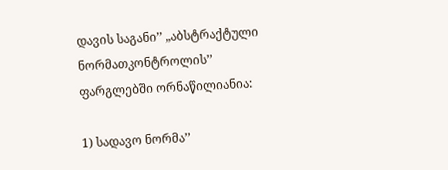დავის საგანი’’ „აბსტრაქტული ნორმათკონტროლის’’ ფარგლებში ორნაწილიანია:

1) სადავო ნორმა’’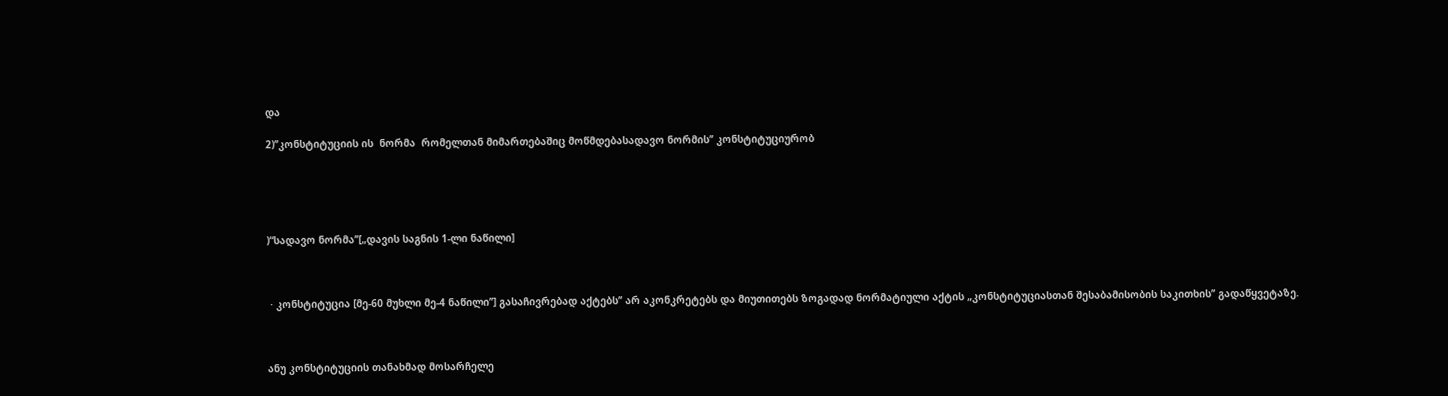და

2)’’კონსტიტუციის ის  ნორმა  რომელთან მიმართებაშიც მოწმდებასადავო ნორმის’’ კონსტიტუციურობ





)“სადავო ნორმა’’[„დავის საგნის 1-ლი ნაწილი]



 · კონსტიტუცია [მე-60 მუხლი მე-4 ნაწილი’’] გასაჩივრებად აქტებს’’ არ აკონკრეტებს და მიუთითებს ზოგადად ნორმატიული აქტის „კონსტიტუციასთან შესაბამისობის საკითხის’’ გადაწყვეტაზე.



ანუ კონსტიტუციის თანახმად მოსარჩელე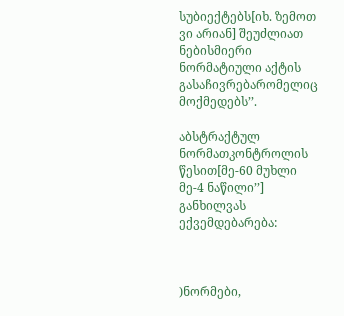სუბიექტებს[იხ. ზემოთ ვი არიან] შეუძლიათ ნებისმიერი ნორმატიული აქტის გასაჩივრებარომელიც მოქმედებს’’.

აბსტრაქტულ ნორმათკონტროლის წესით[მე-60 მუხლი მე-4 ნაწილი’’] განხილვას  ექვემდებარება:



)ნორმები,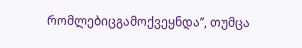რომლებიცგამოქვეყნდა’’, თუმცა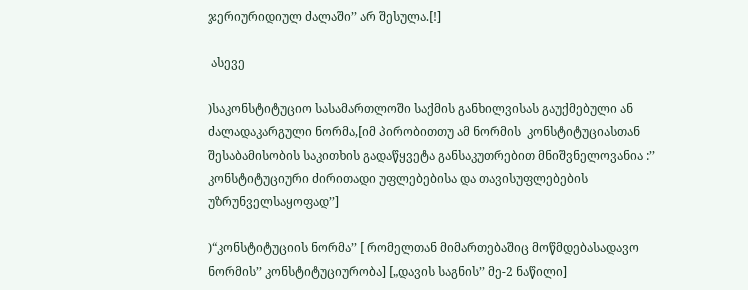ჯერიურიდიულ ძალაში’’ არ შესულა.[!]

 ასევე

)საკონსტიტუციო სასამართლოში საქმის განხილვისას გაუქმებული ან ძალადაკარგული ნორმა,[იმ პირობითთუ ამ ნორმის  კონსტიტუციასთან შესაბამისობის საკითხის გადაწყვეტა განსაკუთრებით მნიშვნელოვანია :’’ კონსტიტუციური ძირითადი უფლებებისა და თავისუფლებების უზრუნველსაყოფად’’]

)“კონსტიტუციის ნორმა’’ [ რომელთან მიმართებაშიც მოწმდებასადავო ნორმის’’ კონსტიტუციურობა] [„დავის საგნის’’ მე-2 ნაწილი]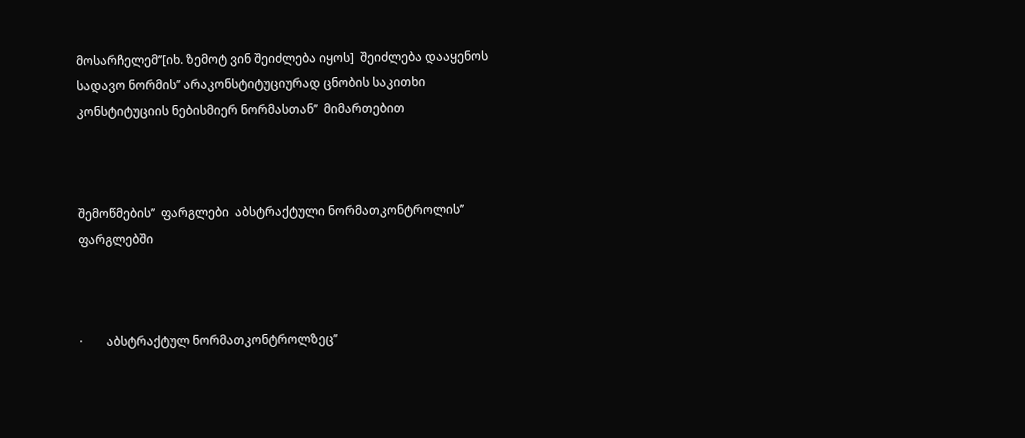მოსარჩელემ’’[იხ. ზემოტ ვინ შეიძლება იყოს]  შეიძლება დააყენოს სადავო ნორმის’’ არაკონსტიტუციურად ცნობის საკითხი კონსტიტუციის ნებისმიერ ნორმასთან’’  მიმართებით



შემოწმების’’  ფარგლები  აბსტრაქტული ნორმათკონტროლის’’ ფარგლებში



·        აბსტრაქტულ ნორმათკონტროლზეც’’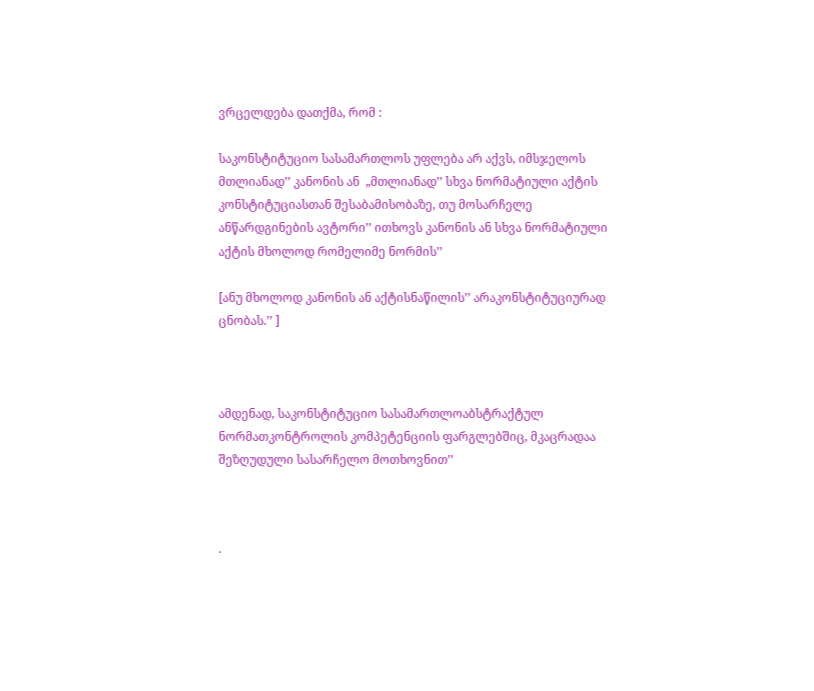ვრცელდება დათქმა, რომ :

საკონსტიტუციო სასამართლოს უფლება არ აქვს, იმსჯელოს მთლიანად’’ კანონის ან  „მთლიანად’’ სხვა ნორმატიული აქტის კონსტიტუციასთან შესაბამისობაზე, თუ მოსარჩელე ანწარდგინების ავტორი’’ ითხოვს კანონის ან სხვა ნორმატიული აქტის მხოლოდ რომელიმე ნორმის’’

[ანუ მხოლოდ კანონის ან აქტისნაწილის’’ არაკონსტიტუციურად ცნობას.’’ ]



ამდენად, საკონსტიტუციო სასამართლოაბსტრაქტულ ნორმათკონტროლის კომპეტენციის ფარგლებშიც, მკაცრადაა შეზღუდული სასარჩელო მოთხოვნით’’



·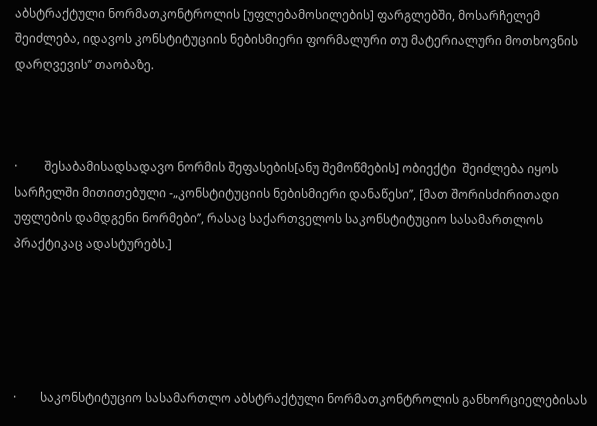აბსტრაქტული ნორმათკონტროლის [უფლებამოსილების] ფარგლებში, მოსარჩელემ შეიძლება, იდავოს კონსტიტუციის ნებისმიერი ფორმალური თუ მატერიალური მოთხოვნის დარღვევის’’ თაობაზე.



·         შესაბამისადსადავო ნორმის შეფასების[ანუ შემოწმების] ობიექტი  შეიძლება იყოს სარჩელში მითითებული -„კონსტიტუციის ნებისმიერი დანაწესი’’, [მათ შორისძირითადი უფლების დამდგენი ნორმები’’, რასაც საქართველოს საკონსტიტუციო სასამართლოს პრაქტიკაც ადასტურებს.]





·        საკონსტიტუციო სასამართლო აბსტრაქტული ნორმათკონტროლის განხორციელებისას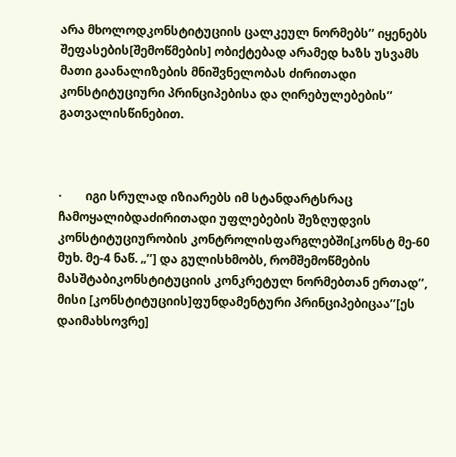არა მხოლოდკონსტიტუციის ცალკეულ ნორმებს’’ იყენებს შეფასების[შემოწმების] ობიქტებად არამედ ხაზს უსვამს მათი გაანალიზების მნიშვნელობას ძირითადი კონსტიტუციური პრინციპებისა და ღირებულებების’’ გათვალისწინებით.



·        იგი სრულად იზიარებს იმ სტანდარტსრაც ჩამოყალიბდაძირითადი უფლებების შეზღუდვის კონსტიტუციურობის კონტროლისფარგლებში[კონსტ მე-60 მუხ. მე-4 ნაწ. „’’] და გულისხმობს, რომშემოწმების მასშტაბიკონსტიტუციის კონკრეტულ ნორმებთან ერთად’’, მისი [კონსტიტუციის]ფუნდამენტური პრინციპებიცაა’’[ეს დაიმახსოვრე]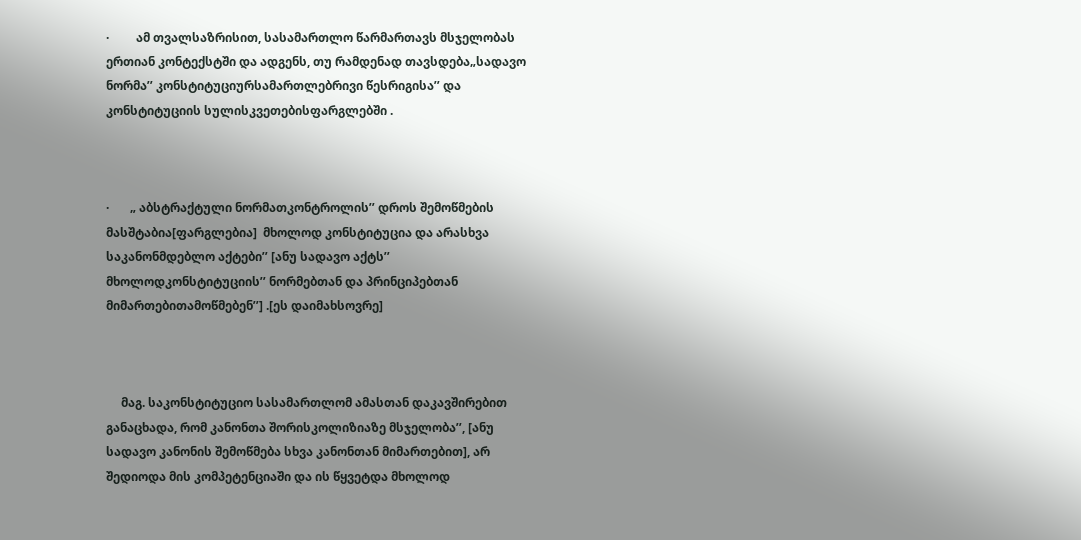·         ამ თვალსაზრისით, სასამართლო წარმართავს მსჯელობას ერთიან კონტექსტში და ადგენს, თუ რამდენად თავსდება„სადავო ნორმა’’ კონსტიტუციურსამართლებრივი წესრიგისა’’ და კონსტიტუციის სულისკვეთებისფარგლებში .



·       „ აბსტრაქტული ნორმათკონტროლის’’ დროს შემოწმების მასშტაბია[ფარგლებია]  მხოლოდ კონსტიტუცია და არასხვა საკანონმდებლო აქტები’’ [ანუ სადავო აქტს’’ მხოლოდკონსტიტუციის’’ ნორმებთან და პრინციპებთან მიმართებითამოწმებენ’’] .[ეს დაიმახსოვრე]



     მაგ. საკონსტიტუციო სასამართლომ ამასთან დაკავშირებით განაცხადა, რომ კანონთა შორისკოლიზიაზე მსჯელობა’’, [ანუ სადავო კანონის შემოწმება სხვა კანონთან მიმართებით], არ შედიოდა მის კომპეტენციაში და ის წყვეტდა მხოლოდ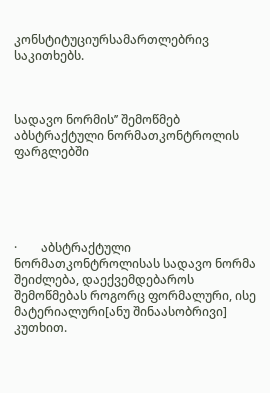კონსტიტუციურსამართლებრივ საკითხებს.



სადავო ნორმის’’ შემოწმებ  აბსტრაქტული ნორმათკონტროლის ფარგლებში





·        აბსტრაქტული ნორმათკონტროლისას სადავო ნორმა შეიძლება, დაექვემდებაროს შემოწმებას როგორც ფორმალური, ისე მატერიალური[ანუ შინაასობრივი] კუთხით.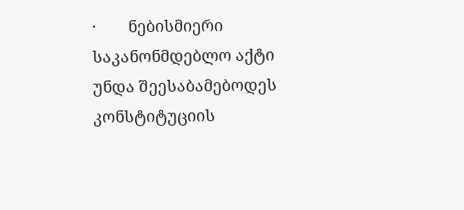·        ნებისმიერი საკანონმდებლო აქტი უნდა შეესაბამებოდეს კონსტიტუციის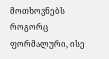მოთხოვნებს როგორც ფორმალური, ისე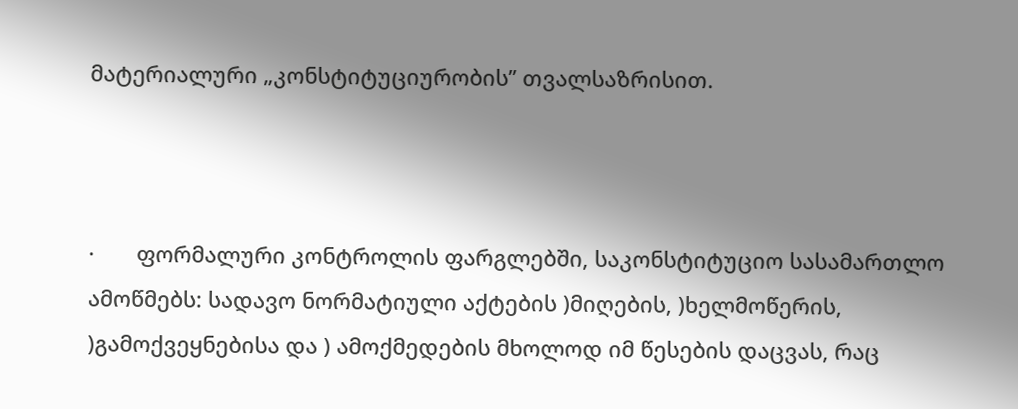მატერიალური „კონსტიტუციურობის’’ თვალსაზრისით.



·       ფორმალური კონტროლის ფარგლებში, საკონსტიტუციო სასამართლო ამოწმებს: სადავო ნორმატიული აქტების )მიღების, )ხელმოწერის, )გამოქვეყნებისა და ) ამოქმედების მხოლოდ იმ წესების დაცვას, რაც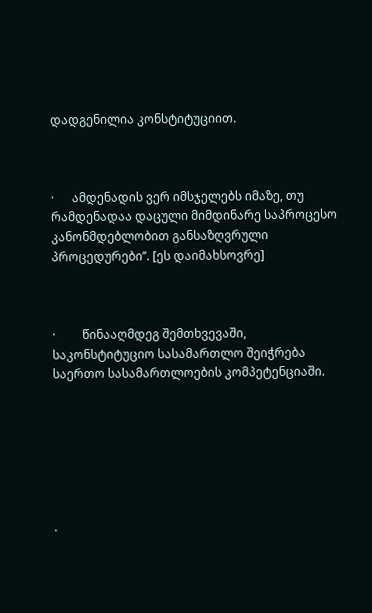დადგენილია კონსტიტუციით.



·      ამდენადის ვერ იმსჯელებს იმაზე, თუ რამდენადაა დაცული მიმდინარე საპროცესო კანონმდებლობით განსაზღვრული პროცედურები’’. [ეს დაიმახსოვრე]



·         წინააღმდეგ შემთხვევაში, საკონსტიტუციო სასამართლო შეიჭრება საერთო სასამართლოების კომპეტენციაში.







·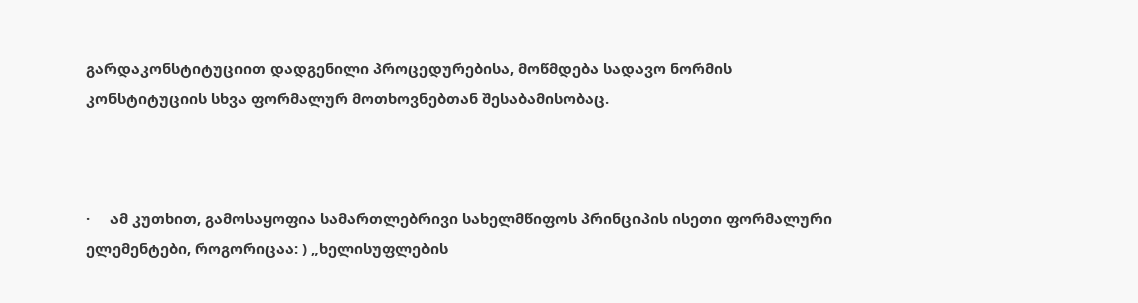გარდაკონსტიტუციით დადგენილი პროცედურებისა, მოწმდება სადავო ნორმის კონსტიტუციის სხვა ფორმალურ მოთხოვნებთან შესაბამისობაც.



·     ამ კუთხით, გამოსაყოფია სამართლებრივი სახელმწიფოს პრინციპის ისეთი ფორმალური ელემენტები, როგორიცაა: ) „ხელისუფლების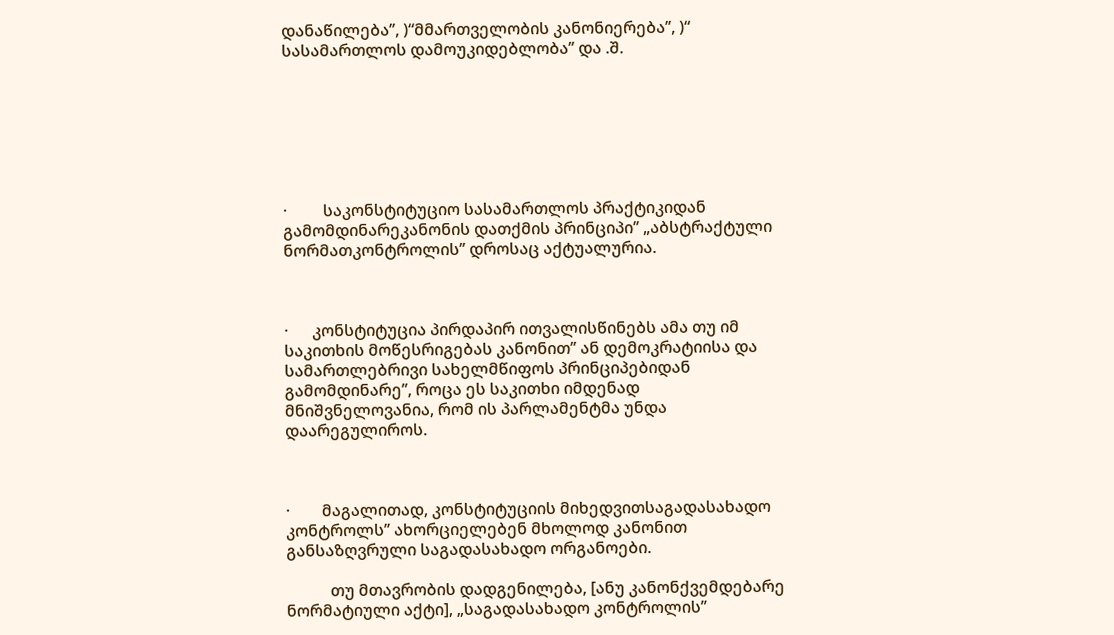დანაწილება’’, )“მმართველობის კანონიერება’’, )“ სასამართლოს დამოუკიდებლობა’’ და .შ.







·         საკონსტიტუციო სასამართლოს პრაქტიკიდან გამომდინარეკანონის დათქმის პრინციპი’’ „აბსტრაქტული ნორმათკონტროლის’’ დროსაც აქტუალურია.



·      კონსტიტუცია პირდაპირ ითვალისწინებს ამა თუ იმ საკითხის მოწესრიგებას კანონით’’ ან დემოკრატიისა და სამართლებრივი სახელმწიფოს პრინციპებიდან გამომდინარე’’, როცა ეს საკითხი იმდენად მნიშვნელოვანია, რომ ის პარლამენტმა უნდა დაარეგულიროს.



·        მაგალითად, კონსტიტუციის მიხედვითსაგადასახადო კონტროლს’’ ახორციელებენ მხოლოდ კანონით განსაზღვრული საგადასახადო ორგანოები.

           თუ მთავრობის დადგენილება, [ანუ კანონქვემდებარე ნორმატიული აქტი], „საგადასახადო კონტროლის’’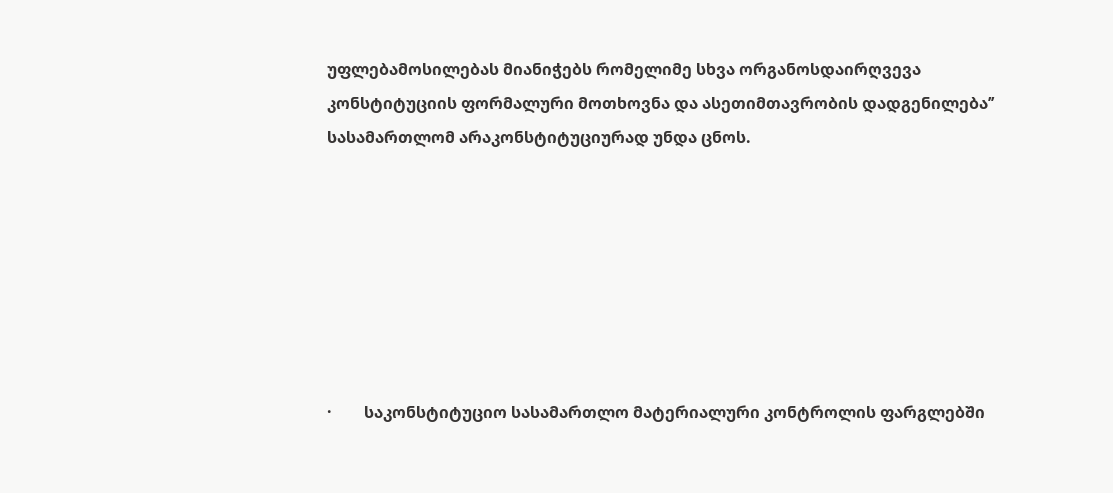უფლებამოსილებას მიანიჭებს რომელიმე სხვა ორგანოსდაირღვევა კონსტიტუციის ფორმალური მოთხოვნა და ასეთიმთავრობის დადგენილება’’ სასამართლომ არაკონსტიტუციურად უნდა ცნოს.







·        საკონსტიტუციო სასამართლო მატერიალური კონტროლის ფარგლებში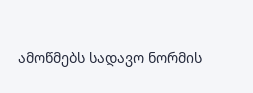ამოწმებს სადავო ნორმის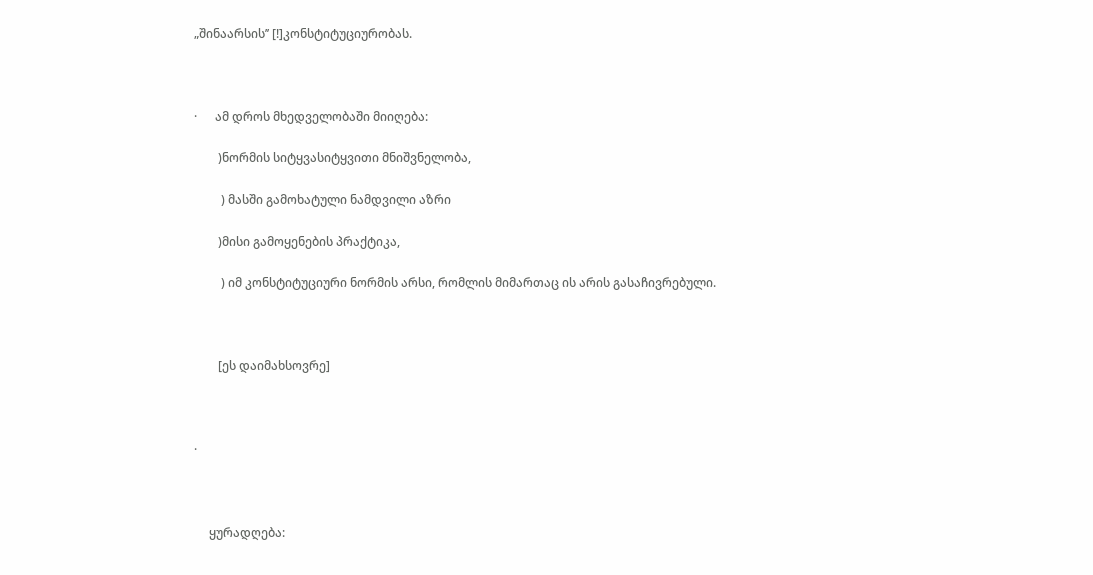„შინაარსის’’ [!]კონსტიტუციურობას.



·      ამ დროს მხედველობაში მიიღება:

        )ნორმის სიტყვასიტყვითი მნიშვნელობა,

         ) მასში გამოხატული ნამდვილი აზრი

        )მისი გამოყენების პრაქტიკა,

         ) იმ კონსტიტუციური ნორმის არსი, რომლის მიმართაც ის არის გასაჩივრებული.



        [ეს დაიმახსოვრე]



·



     ყურადღება: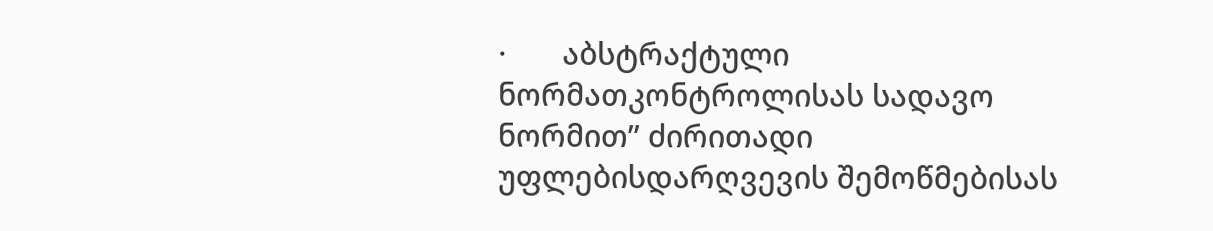·       აბსტრაქტული ნორმათკონტროლისას სადავო ნორმით’’ ძირითადი უფლებისდარღვევის შემოწმებისას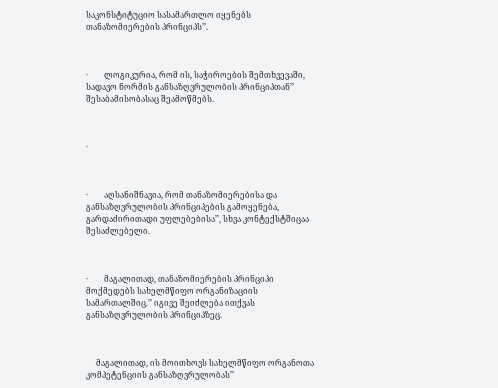საკონსტიტუციო სასამართლო იყენებს თანაზომიერების პრინციპს’’.



·        ლოგიკურია, რომ ის, საჭიროების შემთხვევაში, სადავო ნორმის განსაზღვრულობის პრინციპთან’’ შესაბამისობასაც შეამოწმებს.



·



·        აღსანიშნავია, რომ თანაზომიერებისა და განსაზღვრულობის პრინციპების გამოყენება, გარდაძირითადი უფლებებისა’’, სხვა კონტექსტშიცაა შესაძლებელი.



·        მაგალითად, თანაზომიერების პრინციპი მოქმედებს სახელმწიფო ორგანიზაციის სამართალშიც.’’ იგივე შეიძლება ითქვას განსაზღვრულობის პრინციპზეც.



     მაგალითად, ის მოითხოვს სახელმწიფო ორგანოთა კომპეტენციის განსაზღვრულობას’’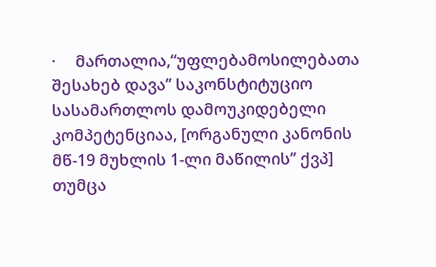·     მართალია,“უფლებამოსილებათა შესახებ დავა’’ საკონსტიტუციო სასამართლოს დამოუკიდებელი კომპეტენციაა, [ორგანული კანონის მწ-19 მუხლის 1-ლი მაწილის’’ ქვპ] თუმცა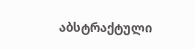აბსტრაქტული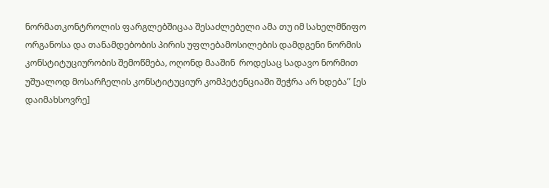ნორმათკონტროლის ფარგლებშიცაა შესაძლებელი ამა თუ იმ სახელმწიფო ორგანოსა და თანამდებობის პირის უფლებამოსილების დამდგენი ნორმის კონსტიტუციურობის შემოწმება, ოღონდ მააშინ  როდესაც სადავო ნორმით უშუალოდ მოსარჩელის კონსტიტუციურ კომპეტენციაში შეჭრა არ ხდება’’ [ეს დაიმახსოვრე]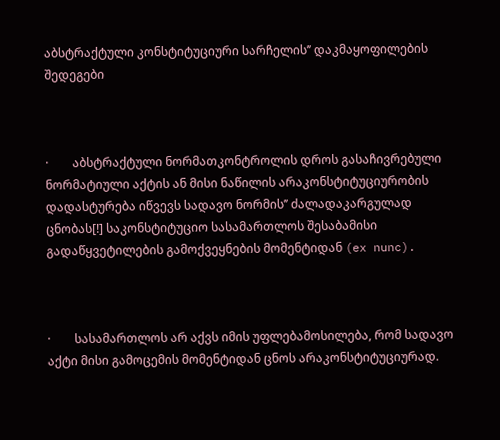აბსტრაქტული კონსტიტუციური სარჩელის’’ დაკმაყოფილების შედეგები



·        აბსტრაქტული ნორმათკონტროლის დროს გასაჩივრებული ნორმატიული აქტის ან მისი ნაწილის არაკონსტიტუციურობის დადასტურება იწვევს სადავო ნორმის’’ ძალადაკარგულად ცნობას[!] საკონსტიტუციო სასამართლოს შესაბამისი გადაწყვეტილების გამოქვეყნების მომენტიდან (ex nunc).



·        სასამართლოს არ აქვს იმის უფლებამოსილება, რომ სადავო აქტი მისი გამოცემის მომენტიდან ცნოს არაკონსტიტუციურად.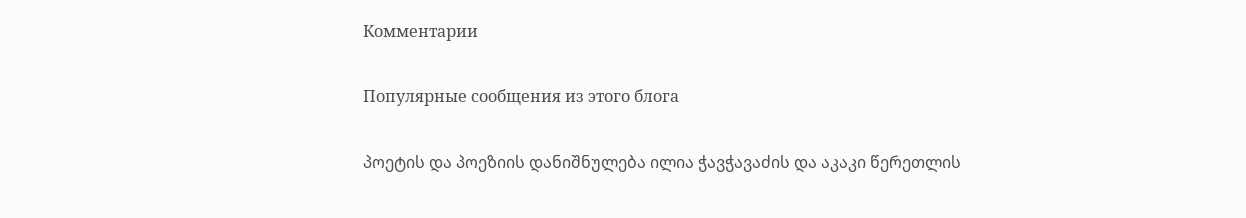Комментарии

Популярные сообщения из этого блога

პოეტის და პოეზიის დანიშნულება ილია ჭავჭავაძის და აკაკი წერეთლის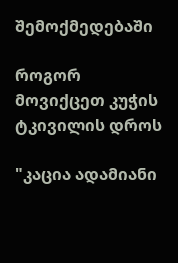შემოქმედებაში

როგორ მოვიქცეთ კუჭის ტკივილის დროს

"კაცია ადამიანი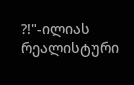?!"-ილიას რეალისტური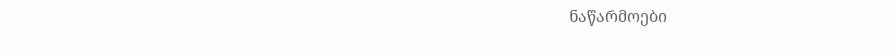ნაწარმოები